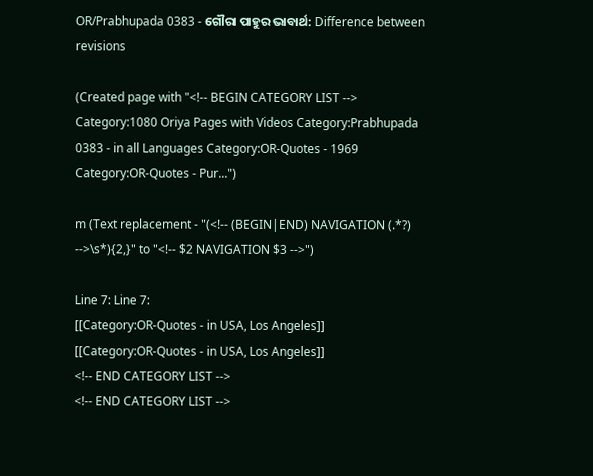OR/Prabhupada 0383 - ଗୌରା ପାହୁର ଭାବାର୍ଥ: Difference between revisions

(Created page with "<!-- BEGIN CATEGORY LIST --> Category:1080 Oriya Pages with Videos Category:Prabhupada 0383 - in all Languages Category:OR-Quotes - 1969 Category:OR-Quotes - Pur...")

m (Text replacement - "(<!-- (BEGIN|END) NAVIGATION (.*?) -->\s*){2,}" to "<!-- $2 NAVIGATION $3 -->")

Line 7: Line 7:
[[Category:OR-Quotes - in USA, Los Angeles]]
[[Category:OR-Quotes - in USA, Los Angeles]]
<!-- END CATEGORY LIST -->
<!-- END CATEGORY LIST -->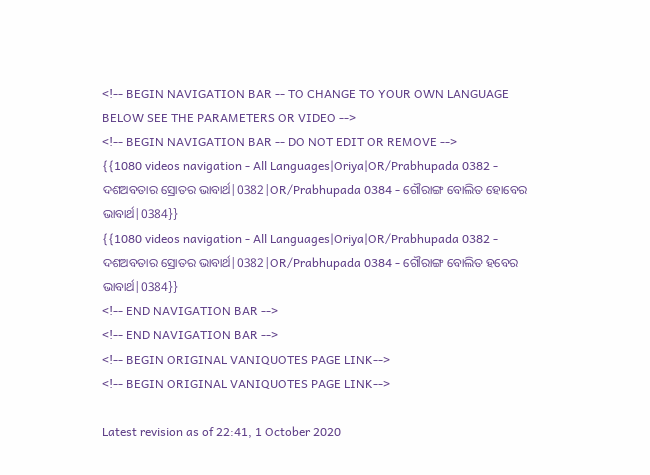<!-- BEGIN NAVIGATION BAR -- TO CHANGE TO YOUR OWN LANGUAGE BELOW SEE THE PARAMETERS OR VIDEO -->
<!-- BEGIN NAVIGATION BAR -- DO NOT EDIT OR REMOVE -->
{{1080 videos navigation - All Languages|Oriya|OR/Prabhupada 0382 - ଦଶଅବତାର ସ୍ରୋତର ଭାବାର୍ଥ|0382|OR/Prabhupada 0384 - ଗୌରାଙ୍ଗ ବୋଲିତ ହୋବେର ଭାବାର୍ଥ|0384}}
{{1080 videos navigation - All Languages|Oriya|OR/Prabhupada 0382 - ଦଶଅବତାର ସ୍ରୋତର ଭାବାର୍ଥ|0382|OR/Prabhupada 0384 - ଗୌରାଙ୍ଗ ବୋଲିତ ହବେର ଭାବାର୍ଥ|0384}}
<!-- END NAVIGATION BAR -->
<!-- END NAVIGATION BAR -->
<!-- BEGIN ORIGINAL VANIQUOTES PAGE LINK-->
<!-- BEGIN ORIGINAL VANIQUOTES PAGE LINK-->

Latest revision as of 22:41, 1 October 2020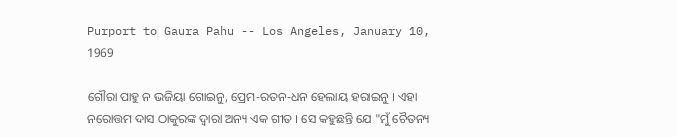Purport to Gaura Pahu -- Los Angeles, January 10, 1969

ଗୌରା ପାହୁ ନ ଭଜିୟା ଗୋଇନୁ, ପ୍ରେମ-ରତନ-ଧନ ହେଲାୟ ହରାଇନୁ । ଏହା ନରୋତ୍ତମ ଦାସ ଠାକୁରଙ୍କ ଦ୍ଵାରା ଅନ୍ୟ ଏକ ଗୀତ । ସେ କହୁଛନ୍ତି ଯେ "ମୁଁ ଚୈତନ୍ୟ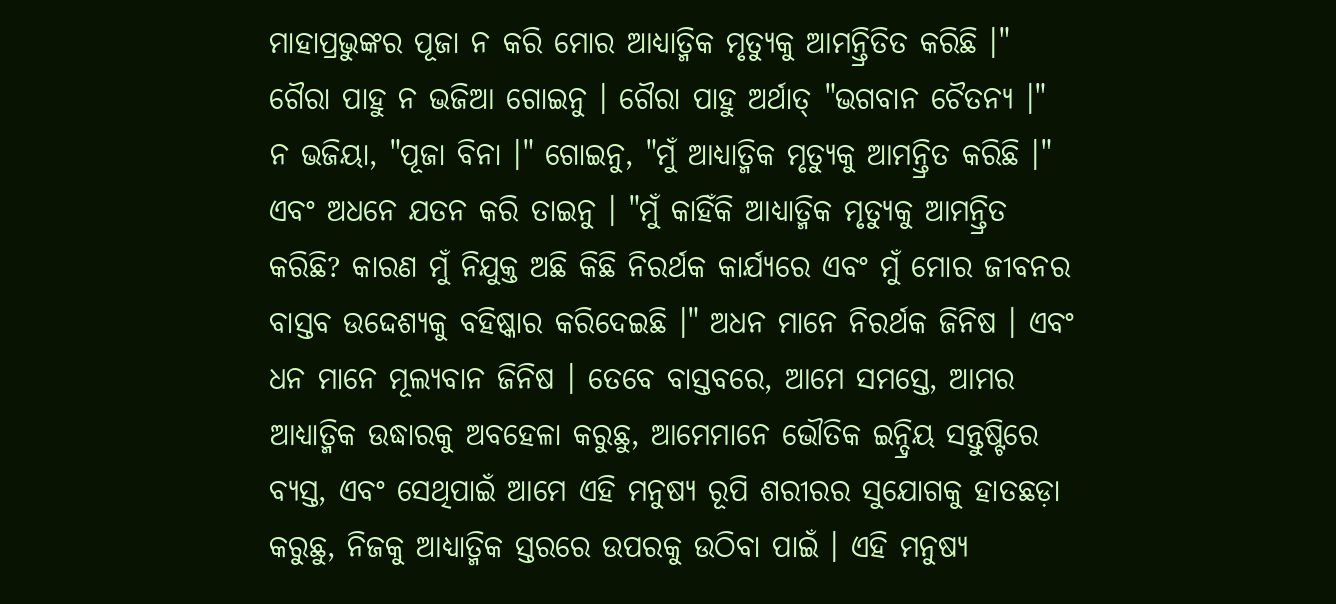ମାହାପ୍ରଭୁଙ୍କର ପୂଜା ନ କରି ମୋର ଆଧ୍ୟାତ୍ମିକ ମୃତ୍ୟୁକୁ ଆମନ୍ତ୍ରିତିତ କରିଛି ।" ଗୈରା ପାହୁ ନ ଭଜିଆ ଗୋଇନୁ । ଗୈରା ପାହୁ ଅର୍ଥାତ୍ "ଭଗବାନ ଚୈତନ୍ୟ ।" ନ ଭଜିୟା, "ପୂଜା ବିନା ।" ଗୋଇନୁ, "ମୁଁ ଆଧ୍ୟାତ୍ମିକ ମୃତ୍ୟୁକୁ ଆମନ୍ତ୍ରିତ କରିଛି ।" ଏବଂ ଅଧନେ ଯତନ କରି ତାଇନୁ । "ମୁଁ କାହିଁକି ଆଧ୍ୟାତ୍ମିକ ମୃତ୍ୟୁକୁ ଆମନ୍ତ୍ରିତ କରିଛି? କାରଣ ମୁଁ ନିଯୁକ୍ତ ଅଛି କିଛି ନିରର୍ଥକ କାର୍ଯ୍ୟରେ ଏବଂ ମୁଁ ମୋର ଜୀବନର ବାସ୍ତବ ଉଦ୍ଦେଶ୍ୟକୁ ବହିଷ୍କାର କରିଦେଇଛି ।" ଅଧନ ମାନେ ନିରର୍ଥକ ଜିନିଷ । ଏବଂ ଧନ ମାନେ ମୂଲ୍ୟବାନ ଜିନିଷ । ତେବେ ବାସ୍ତବରେ, ଆମେ ସମସ୍ତେ, ଆମର ଆଧ୍ୟାତ୍ମିକ ଉଦ୍ଧାରକୁ ଅବହେଳା କରୁଛୁ, ଆମେମାନେ ଭୌତିକ ଇନ୍ଦ୍ରିୟ ସନ୍ତୁଷ୍ଟିରେ ବ୍ୟସ୍ତ, ଏବଂ ସେଥିପାଇଁ ଆମେ ଏହି ମନୁଷ୍ୟ ରୂପି ଶରୀରର ସୁଯୋଗକୁ ହାତଛଡ଼ା କରୁଛୁ, ନିଜକୁ ଆଧ୍ୟାତ୍ମିକ ସ୍ତରରେ ଉପରକୁ ଉଠିବା ପାଇଁ । ଏହି ମନୁଷ୍ୟ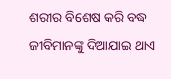ଶରୀର ବିଶେଷ କରି ବଦ୍ଧ ଜୀବିମାନଙ୍କୁ ଦିଆଯାଇ ଥାଏ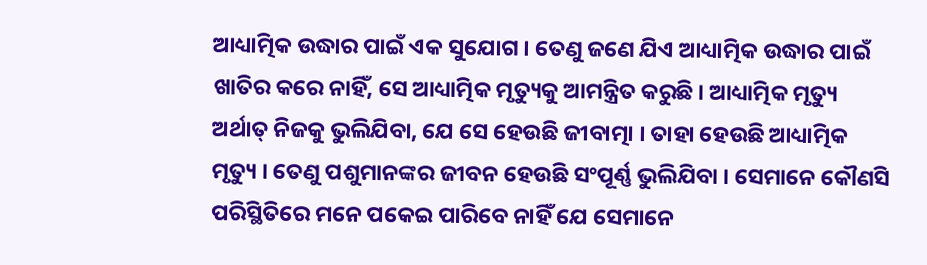ଆଧ୍ୟାତ୍ମିକ ଉଦ୍ଧାର ପାଇଁ ଏକ ସୁଯୋଗ । ତେଣୁ ଜଣେ ଯିଏ ଆଧ୍ୟାତ୍ମିକ ଉଦ୍ଧାର ପାଇଁ ଖାତିର କରେ ନାହିଁ, ସେ ଆଧ୍ୟାତ୍ମିକ ମୃତ୍ୟୁକୁ ଆମନ୍ତ୍ରିତ କରୁଛି । ଆଧ୍ୟାତ୍ମିକ ମୃତ୍ୟୁ ଅର୍ଥାତ୍ ନିଜକୁ ଭୁଲିଯିବା, ଯେ ସେ ହେଉଛି ଜୀବାତ୍ମା । ତାହା ହେଉଛି ଆଧ୍ୟାତ୍ମିକ ମୃତ୍ୟୁ । ତେଣୁ ପଶୁମାନଙ୍କର ଜୀବନ ହେଉଛି ସଂପୂର୍ଣ୍ଣ ଭୁଲିଯିବା । ସେମାନେ କୌଣସି ପରିସ୍ଥିତିରେ ମନେ ପକେଇ ପାରିବେ ନାହିଁ ଯେ ସେମାନେ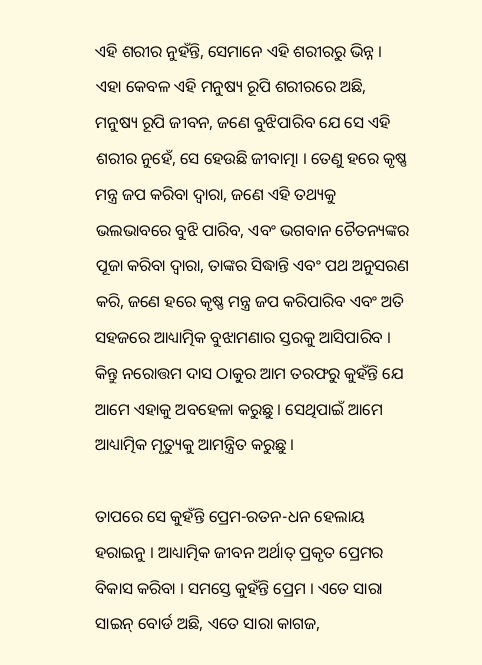ଏହି ଶରୀର ନୁହଁନ୍ତି, ସେମାନେ ଏହି ଶରୀରରୁ ଭିନ୍ନ । ଏହା କେବଳ ଏହି ମନୁଷ୍ୟ ରୂପି ଶରୀରରେ ଅଛି, ମନୁଷ୍ୟ ରୂପି ଜୀବନ, ଜଣେ ବୁଝିପାରିବ ଯେ ସେ ଏହି ଶରୀର ନୁହେଁ, ସେ ହେଉଛି ଜୀବାତ୍ମା । ତେଣୁ ହରେ କୃଷ୍ଣ ମନ୍ତ୍ର ଜପ କରିବା ଦ୍ଵାରା, ଜଣେ ଏହି ତଥ୍ୟକୁ ଭଲଭାବରେ ବୁଝି ପାରିବ, ଏବଂ ଭଗବାନ ଚୈତନ୍ୟଙ୍କର ପୂଜା କରିବା ଦ୍ଵାରା, ତାଙ୍କର ସିଦ୍ଧାନ୍ତି ଏବଂ ପଥ ଅନୁସରଣ କରି, ଜଣେ ହରେ କୃଷ୍ଣ ମନ୍ତ୍ର ଜପ କରିପାରିବ ଏବଂ ଅତି ସହଜରେ ଆଧ୍ୟାତ୍ମିକ ବୁଝାମଣାର ସ୍ତରକୁ ଆସିପାରିବ । କିନ୍ତୁ ନରୋତ୍ତମ ଦାସ ଠାକୁର ଆମ ତରଫରୁ କୁହଁନ୍ତି ଯେ ଆମେ ଏହାକୁ ଅବହେଳା କରୁଛୁ । ସେଥିପାଇଁ ଆମେ ଆଧ୍ୟାତ୍ମିକ ମୃତ୍ୟୁକୁ ଆମନ୍ତ୍ରିତ କରୁଛୁ ।

ତାପରେ ସେ କୁହଁନ୍ତି ପ୍ରେମ-ରତନ-ଧନ ହେଲାୟ ହରାଇନୁ । ଆଧ୍ୟାତ୍ମିକ ଜୀବନ ଅର୍ଥାତ୍ ପ୍ରକୃତ ପ୍ରେମର ବିକାସ କରିବା । ସମସ୍ତେ କୁହଁନ୍ତି ପ୍ରେମ । ଏତେ ସାରା ସାଇନ୍ ବୋର୍ଡ ଅଛି, ଏତେ ସାରା କାଗଜ,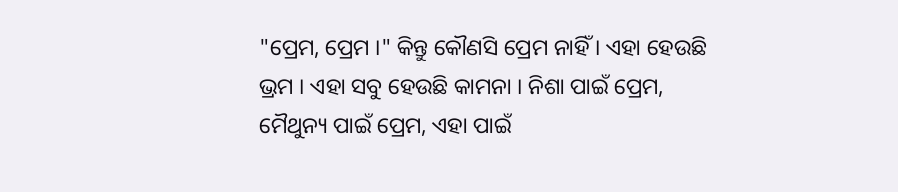"ପ୍ରେମ, ପ୍ରେମ ।" କିନ୍ତୁ କୌଣସି ପ୍ରେମ ନାହିଁ । ଏହା ହେଉଛି ଭ୍ରମ । ଏହା ସବୁ ହେଉଛି କାମନା । ନିଶା ପାଇଁ ପ୍ରେମ, ମୈଥୁନ୍ୟ ପାଇଁ ପ୍ରେମ, ଏହା ପାଇଁ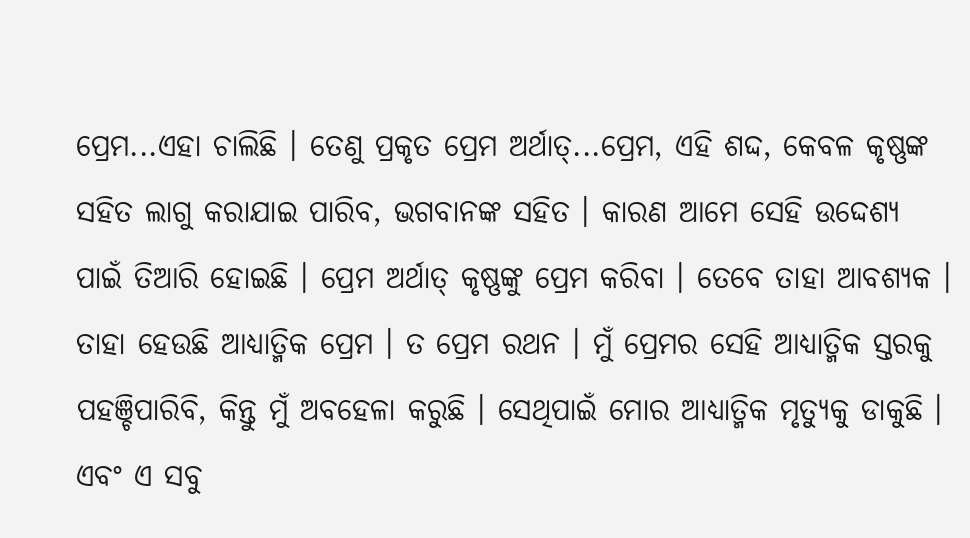ପ୍ରେମ...ଏହା ଚାଲିଛି । ତେଣୁ ପ୍ରକୃତ ପ୍ରେମ ଅର୍ଥାତ୍...ପ୍ରେମ, ଏହି ଶଦ୍ଦ, କେବଳ କୃଷ୍ଣଙ୍କ ସହିତ ଲାଗୁ କରାଯାଇ ପାରିବ, ଭଗବାନଙ୍କ ସହିତ । କାରଣ ଆମେ ସେହି ଉଦ୍ଦେଶ୍ୟ ପାଇଁ ତିଆରି ହୋଇଛି । ପ୍ରେମ ଅର୍ଥାତ୍ କୃଷ୍ଣଙ୍କୁ ପ୍ରେମ କରିବା । ତେବେ ତାହା ଆବଶ୍ୟକ । ତାହା ହେଉଛି ଆଧ୍ୟାତ୍ମିକ ପ୍ରେମ । ତ ପ୍ରେମ ରଥନ । ମୁଁ ପ୍ରେମର ସେହି ଆଧ୍ୟାତ୍ମିକ ସ୍ତରକୁ ପହଞ୍ଚିପାରିବି, କିନ୍ତୁ ମୁଁ ଅବହେଳା କରୁଛି । ସେଥିପାଇଁ ମୋର ଆଧ୍ୟାତ୍ମିକ ମୃତ୍ୟୁକୁ ଡାକୁଛି । ଏବଂ ଏ ସବୁ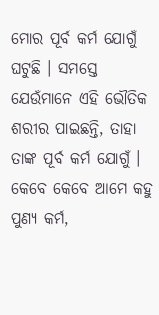ମୋର ପୂର୍ବ କର୍ମ ଯୋଗୁଁ ଘଟୁଛି । ସମସ୍ତେ ଯେଉଁମାନେ ଏହି ଭୌତିକ ଶରୀର ପାଇଛନ୍ତି, ତାହା ତାଙ୍କ ପୂର୍ବ କର୍ମ ଯୋଗୁଁ । କେବେ କେବେ ଆମେ କହୁ ପୁଣ୍ୟ କର୍ମ,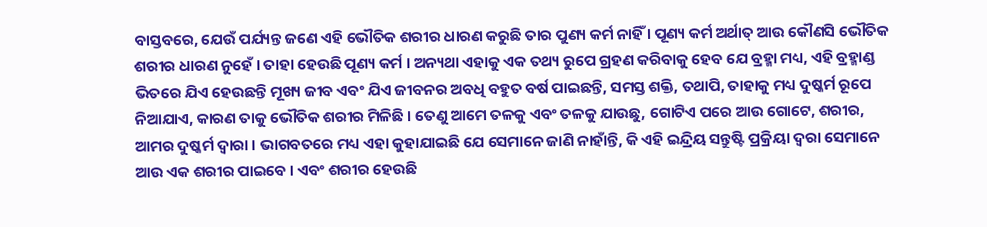ବାସ୍ତବରେ, ଯେଉଁ ପର୍ଯ୍ୟନ୍ତ ଜଣେ ଏହି ଭୌତିକ ଶରୀର ଧାରଣ କରୁଛି ତାର ପୁଣ୍ୟ କର୍ମ ନାହିଁ । ପୂଣ୍ୟ କର୍ମ ଅର୍ଥାତ୍ ଆଉ କୌଣସି ଭୌତିକ ଶରୀର ଧାରଣ ନୁହେଁ । ତାହା ହେଉଛି ପୂଣ୍ୟ କର୍ମ । ଅନ୍ୟଥା ଏହାକୁ ଏକ ତଥ୍ୟ ରୁପେ ଗ୍ରହଣ କରିବାକୁ ହେବ ଯେ ବ୍ରହ୍ମା ମଧ୍ୟ, ଏହି ବ୍ରହ୍ମାଣ୍ଡ ଭିତରେ ଯିଏ ହେଉଛନ୍ତି ମୂଖ୍ୟ ଜୀବ ଏବଂ ଯିଏ ଜୀବନର ଅବଧି ବହୁତ ବର୍ଷ ପାଇଛନ୍ତି, ସମସ୍ତ ଶକ୍ତି, ତଥାପି, ତାହାକୁ ମଧ୍ୟ ଦୁଷ୍କର୍ମ ରୂପେ ନିଆଯାଏ, କାରଣ ତାକୁ ଭୌତିକ ଶରୀର ମିଳିଛି । ତେଣୁ ଆମେ ତଳକୁ ଏବଂ ତଳକୁ ଯାଉଛୁ, ଗୋଟିଏ ପରେ ଆଉ ଗୋଟେ, ଶରୀର, ଆମର ଦୁଷ୍କର୍ମ ଦ୍ଵାରା । ଭାଗବତରେ ମଧ୍ୟ ଏହା କୁହାଯାଇଛି ଯେ ସେମାନେ ଜାଣି ନାହାଁନ୍ତି, କି ଏହି ଇନ୍ଦ୍ରିୟ ସନ୍ତୁଷ୍ଟି ପ୍ରକ୍ରିୟା ଦ୍ଵରା ସେମାନେ ଆଉ ଏକ ଶରୀର ପାଇବେ । ଏବଂ ଶରୀର ହେଉଛି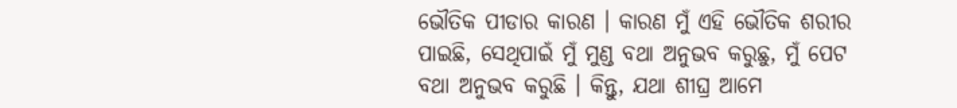ଭୌତିକ ପୀଡାର କାରଣ । କାରଣ ମୁଁ ଏହି ଭୌତିକ ଶରୀର ପାଇଛି, ସେଥିପାଇଁ ମୁଁ ମୁଣ୍ଡ ବଥା ଅନୁଭବ କରୁଛୁ, ମୁଁ ପେଟ ବଥା ଅନୁଭବ କରୁଛି । କିନ୍ତୁ, ଯଥା ଶୀଘ୍ର ଆମେ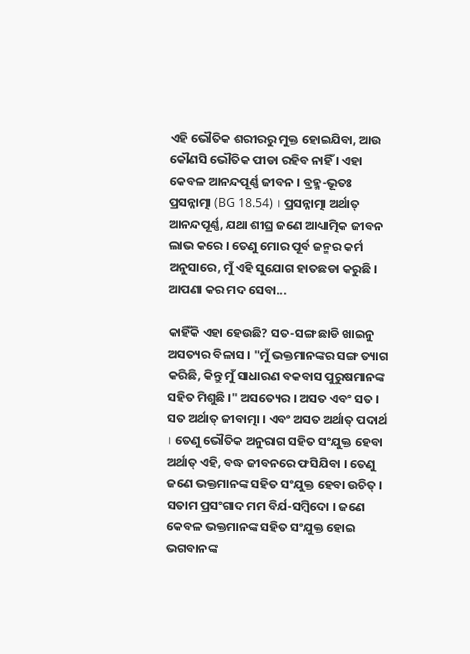ଏହି ଭୌତିକ ଶରୀରରୁ ମୁକ୍ତ ହୋଇଯିବା, ଆଉ କୌଣସି ଭୌତିକ ପୀଡା ରହିବ ନାହିଁ । ଏହା କେବଳ ଆନନ୍ଦପୂର୍ଣ୍ଣ ଜୀବନ । ବ୍ରହ୍ମ-ଭୂତଃ ପ୍ରସନ୍ନାତ୍ମା (BG 18.54) । ପ୍ରସନ୍ନାତ୍ମା ଅର୍ଥାତ୍ ଆନନ୍ଦପୂର୍ଣ୍ଣ, ଯଥା ଶୀଘ୍ର ଜଣେ ଆଧ୍ୟାତ୍ମିକ ଜୀବନ ଲାଭ କରେ । ତେଣୁ ମୋର ପୂର୍ବ ଜନ୍ମର କର୍ମ ଅନୁସାରେ, ମୁଁ ଏହି ସୁଯୋଗ ହାତଛଡା କରୁଛି । ଆପଣା କର ମଦ ସେବା...

କାହିଁକି ଏହା ହେଉଛି? ସତ-ସଙ୍ଗ ଛାଡି ଖାଇନୁ ଅସତ୍ୟର ବିଳାସ । "ମୁଁ ଭକ୍ତମାନଙ୍କର ସଙ୍ଗ ତ୍ୟାଗ କରିଛି, କିନ୍ତୁ ମୁଁ ସାଧାରଣ ବକବାସ ପୁରୁଷମାନଙ୍କ ସହିତ ମିଶୁଛି ।" ଅସତ୍ୟେର । ଅସତ ଏବଂ ସତ । ସତ ଅର୍ଥାତ୍ ଜୀବାତ୍ମା । ଏବଂ ଅସତ ଅର୍ଥାତ୍ ପଦାର୍ଥ । ତେଣୁ ଭୌତିକ ଅନୁରାଗ ସହିତ ସଂଯୁକ୍ତ ହେବା ଅର୍ଥାତ୍ ଏହି, ବଦ୍ଧ ଜୀବନରେ ଫସିଯିବା । ତେଣୁ ଜଣେ ଭକ୍ତମାନଙ୍କ ସହିତ ସଂଯୁକ୍ତ ହେବା ଉଚିତ୍ । ସତାମ ପ୍ରସଂଗାଦ ମମ ବିର୍ଯ-ସମ୍ବିଦୋ । ଜଣେ କେବଳ ଭକ୍ତମାନଙ୍କ ସହିତ ସଂଯୁକ୍ତ ହୋଇ ଭଗବାନଙ୍କ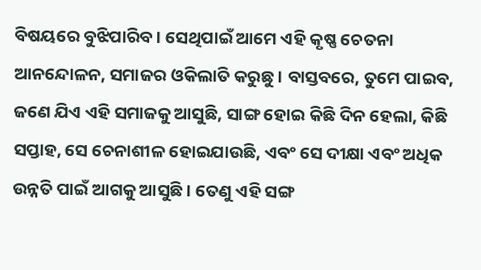ବିଷୟରେ ବୁଝିପାରିବ । ସେଥିପାଇଁ ଆମେ ଏହି କୃଷ୍ଣ ଚେତନା ଆନନ୍ଦୋଳନ, ସମାଜର ଓକିଲାତି କରୁଛୁ । ବାସ୍ତବରେ, ତୁମେ ପାଇବ, ଜଣେ ଯିଏ ଏହି ସମାଜକୁ ଆସୁଛି, ସାଙ୍ଗ ହୋଇ କିଛି ଦିନ ହେଲା, କିଛି ସପ୍ତାହ, ସେ ଚେନାଶୀଳ ହୋଇଯାଉଛି, ଏବଂ ସେ ଦୀକ୍ଷା ଏବଂ ଅଧିକ ଉନ୍ନତି ପାଇଁ ଆଗକୁ ଆସୁଛି । ତେଣୁ ଏହି ସଙ୍ଗ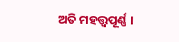ଅତି ମହତ୍ତ୍ଵପୂର୍ଣ୍ଣ ।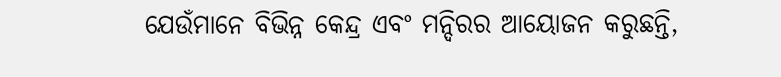ଯେଉଁମାନେ ବିଭିନ୍ନ କେନ୍ଦ୍ର ଏବଂ ମନ୍ଦିରର ଆୟୋଜନ କରୁଛନ୍ତି,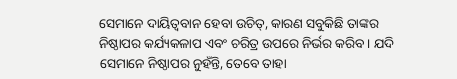ସେମାନେ ଦାୟିତ୍ଵବାନ ହେବା ଉଚିତ୍, କାରଣ ସବୁକିଛି ତାଙ୍କର ନିଷ୍ଠାପର କର୍ଯ୍ୟକଳାପ ଏବଂ ଚରିତ୍ର ଉପରେ ନିର୍ଭର କରିବ । ଯଦି ସେମାନେ ନିଷ୍ଠାପର ନୁହଁନ୍ତି, ତେବେ ତାହା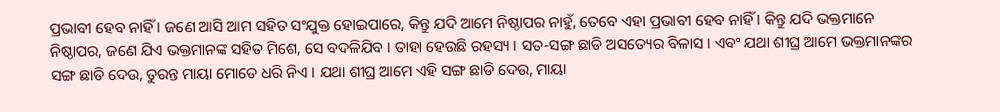ପ୍ରଭାବୀ ହେବ ନାହିଁ । ଜଣେ ଆସି ଆମ ସହିତ ସଂଯୁକ୍ତ ହୋଇପାରେ, କିନ୍ତୁ ଯଦି ଆମେ ନିଷ୍ଠାପର ନାହୁଁ, ତେବେ ଏହା ପ୍ରଭାବୀ ହେବ ନାହିଁ । କିନ୍ତୁ ଯଦି ଭକ୍ତମାନେ ନିଷ୍ଠାପର, ଜଣେ ଯିଏ ଭକ୍ତମାନଙ୍କ ସହିତ ମିଶେ, ସେ ବଦଳିଯିବ । ତାହା ହେଉଛି ରହସ୍ୟ । ସତ-ସଙ୍ଗ ଛାଡି ଅସତ୍ୟେର ବିଳାସ । ଏବଂ ଯଥା ଶୀଘ୍ର ଆମେ ଭକ୍ତମାନଙ୍କର ସଙ୍ଗ ଛାଡି ଦେଉ, ତୁରନ୍ତ ମାୟା ମୋତେ ଧରି ନିଏ । ଯଥା ଶୀଘ୍ର ଆମେ ଏହି ସଙ୍ଗ ଛାଡି ଦେଉ, ମାୟା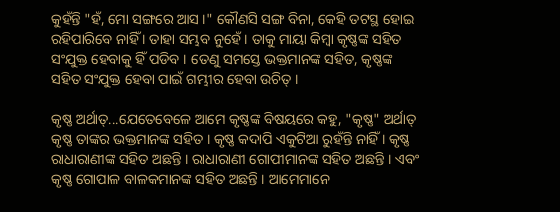କୁହଁନ୍ତି "ହଁ, ମୋ ସଙ୍ଗରେ ଆସ ।" କୌଣସି ସଙ୍ଗ ବିନା, କେହି ତଟସ୍ଥ ହୋଇ ରହିପାରିବେ ନାହିଁ । ତାହା ସମ୍ଭବ ନୁହେଁ । ତାକୁ ମାୟା କିମ୍ଵା କୃଷ୍ଣଙ୍କ ସହିତ ସଂଯୁକ୍ତ ହେବାକୁ ହିଁ ପଡିବ । ତେଣୁ ସମସ୍ତେ ଭକ୍ତମାନଙ୍କ ସହିତ, କୃଷ୍ଣଙ୍କ ସହିତ ସଂଯୁକ୍ତ ହେବା ପାଇଁ ଗମ୍ଭୀର ହେବା ଉଚିତ୍ ।

କୃଷ୍ଣ ଅର୍ଥାତ୍...ଯେତେବେଳେ ଆମେ କୃଷ୍ଣଙ୍କ ବିଷୟରେ କହୁ, "କୃଷ୍ଣ" ଅର୍ଥାତ୍ କୃଷ୍ଣ ତାଙ୍କର ଭକ୍ତମାନଙ୍କ ସହିତ । କୃଷ୍ଣ କଦାପି ଏକୁଟିଆ ରୁହଁନ୍ତି ନାହିଁ । କୃଷ୍ଣ ରାଧାରାଣୀଙ୍କ ସହିତ ଅଛନ୍ତି । ରାଧାରାଣୀ ଗୋପୀମାନଙ୍କ ସହିତ ଅଛନ୍ତି । ଏବଂ କୃଷ୍ଣ ଗୋପାଳ ବାଳକମାନଙ୍କ ସହିତ ଅଛନ୍ତି । ଆମେମାନେ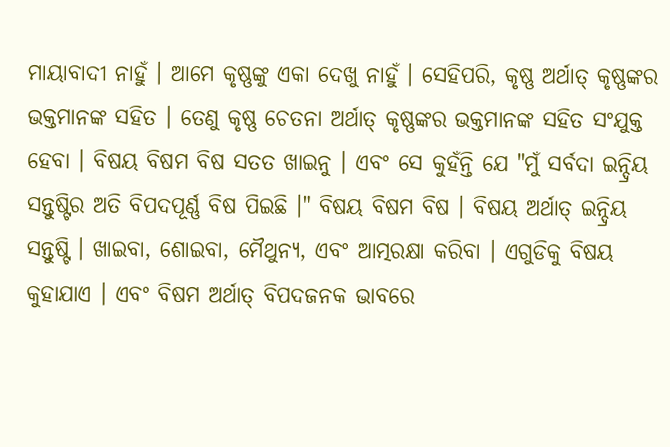ମାୟାବାଦୀ ନାହୁଁ । ଆମେ କୃଷ୍ଣଙ୍କୁ ଏକା ଦେଖୁ ନାହୁଁ । ସେହିପରି, କୃଷ୍ଣ ଅର୍ଥାତ୍ କୃଷ୍ଣଙ୍କର ଭକ୍ତମାନଙ୍କ ସହିତ । ତେଣୁ କୃଷ୍ଣ ଚେତନା ଅର୍ଥାତ୍ କୃଷ୍ଣଙ୍କର ଭକ୍ତମାନଙ୍କ ସହିତ ସଂଯୁକ୍ତ ହେବା । ବିଷୟ ବିଷମ ବିଷ ସତତ ଖାଇନୁ । ଏବଂ ସେ କୁହଁନ୍ତି ଯେ "ମୁଁ ସର୍ବଦା ଇନ୍ଦ୍ରିୟ ସନ୍ତୁଷ୍ଟିର ଅତି ବିପଦପୂର୍ଣ୍ଣ ବିଷ ପିଇଛି ।" ବିଷୟ ବିଷମ ବିଷ । ବିଷୟ ଅର୍ଥାତ୍ ଇନ୍ଦ୍ରିୟ ସନ୍ତୁଷ୍ଟି । ଖାଇବା, ଶୋଇବା, ମୈଥୁନ୍ୟ, ଏବଂ ଆତ୍ମରକ୍ଷା କରିବା । ଏଗୁଡିକୁ ବିଷୟ କୁହାଯାଏ । ଏବଂ ବିଷମ ଅର୍ଥାତ୍ ବିପଦଜନକ ଭାବରେ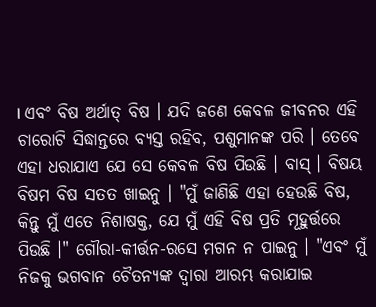। ଏବଂ ବିଷ ଅର୍ଥାତ୍ ବିଷ । ଯଦି ଜଣେ କେବଳ ଜୀବନର ଏହି ଚାରୋଟି ସିଦ୍ଧାନ୍ତରେ ବ୍ୟସ୍ତ ରହିବ, ପଶୁମାନଙ୍କ ପରି । ତେବେ ଏହା ଧରାଯାଏ ଯେ ସେ କେବଳ ବିଷ ପିଉଛି । ବାସ୍ । ବିଷୟ ବିଷମ ବିଷ ସତତ ଖାଇନୁ । "ମୁଁ ଜାଣିଛି ଏହା ହେଉଛି ବିଷ, କିନ୍ତୁ ମୁଁ ଏତେ ନିଶାଷକ୍ତ, ଯେ ମୁଁ ଏହି ବିଷ ପ୍ରତି ମୂହୁର୍ତ୍ତରେ ପିଉଛି ।" ଗୌରା-କୀର୍ତ୍ତନ-ରସେ ମଗନ ନ ପାଇନୁ । "ଏବଂ ମୁଁ ନିଜକୁ ଭଗବାନ ଚୈତନ୍ୟଙ୍କ ଦ୍ଵାରା ଆରମ୍ଭ କରାଯାଇ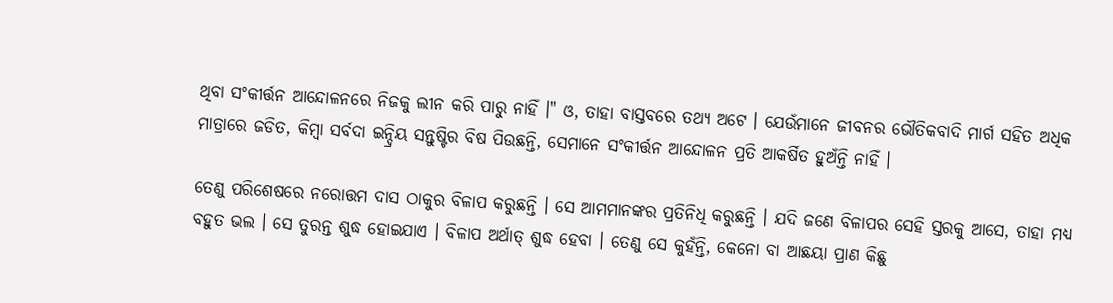ଥିବା ସଂକୀର୍ତ୍ତନ ଆନ୍ଦୋଳନରେ ନିଜକୁ ଲୀନ କରି ପାରୁ ନାହିଁ ।" ଓ, ତାହା ବାସ୍ତବରେ ତଥ୍ୟ ଅଟେ । ଯେଉଁମାନେ ଜୀବନର ଭୌତିକବାଦି ମାର୍ଗ ସହିତ ଅଧିକ ମାତ୍ରାରେ ଜଡିତ, କିମ୍ଵା ସର୍ବଦା ଇନ୍ଦ୍ରିୟ ସନ୍ତୁଷ୍ଟିର ବିଷ ପିଉଛନ୍ତି, ସେମାନେ ସଂକୀର୍ତ୍ତନ ଆନ୍ଦୋଳନ ପ୍ରତି ଆକର୍ଷିତ ହୁଅଁନ୍ତି ନାହିଁ ।

ତେଣୁ ପରିଶେଷରେ ନରୋତ୍ତମ ଦାସ ଠାକୁର ବିଳାପ କରୁଛନ୍ତି । ସେ ଆମମାନଙ୍କର ପ୍ରତିନିଧି କରୁଛନ୍ତି । ଯଦି ଜଣେ ବିଳାପର ସେହି ସ୍ତରକୁ ଆସେ, ତାହା ମଧ୍ୟ ବହୁତ ଭଲ । ସେ ତୁରନ୍ତ ଶୁଦ୍ଧ ହୋଇଯାଏ । ବିଳାପ ଅର୍ଥାତ୍ ଶୁଦ୍ଧ ହେବା । ତେଣୁ ସେ କୁହଁନ୍ତି, କେନୋ ବା ଆଛୟା ପ୍ରାଣ କିଛୁ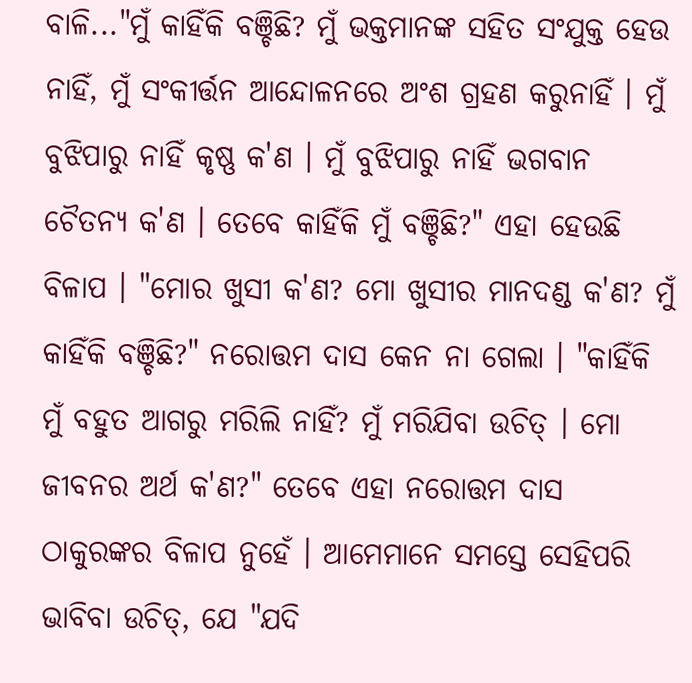ବାଳି..."ମୁଁ କାହିଁକି ବଞ୍ଚିଛି? ମୁଁ ଭକ୍ତମାନଙ୍କ ସହିତ ସଂଯୁକ୍ତ ହେଉ ନାହିଁ, ମୁଁ ସଂକୀର୍ତ୍ତନ ଆନ୍ଦୋଳନରେ ଅଂଶ ଗ୍ରହଣ କରୁନାହିଁ । ମୁଁ ବୁଝିପାରୁ ନାହିଁ କୃଷ୍ଣ କ'ଣ । ମୁଁ ବୁଝିପାରୁ ନାହିଁ ଭଗବାନ ଚୈତନ୍ୟ କ'ଣ । ତେବେ କାହିଁକି ମୁଁ ବଞ୍ଚିଛି?" ଏହା ହେଉଛି ବିଳାପ । "ମୋର ଖୁସୀ କ'ଣ? ମୋ ଖୁସୀର ମାନଦଣ୍ଡ କ'ଣ? ମୁଁ କାହିଁକି ବଞ୍ଚିଛି?" ନରୋତ୍ତମ ଦାସ କେନ ନା ଗେଲା । "କାହିଁକି ମୁଁ ବହୁତ ଆଗରୁ ମରିଲି ନାହିଁ? ମୁଁ ମରିଯିବା ଉଚିତ୍ । ମୋ ଜୀବନର ଅର୍ଥ କ'ଣ?" ତେବେ ଏହା ନରୋତ୍ତମ ଦାସ ଠାକୁରଙ୍କର ବିଳାପ ନୁହେଁ । ଆମେମାନେ ସମସ୍ତେ ସେହିପରି ଭାବିବା ଉଚିତ୍, ଯେ "ଯଦି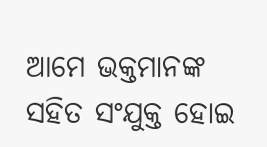ଆମେ ଭକ୍ତମାନଙ୍କ ସହିତ ସଂଯୁକ୍ତ ହୋଇ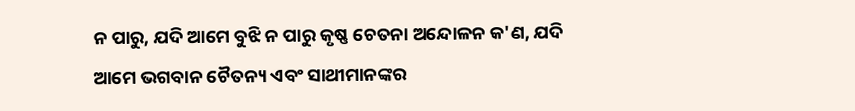ନ ପାରୁ, ଯଦି ଆମେ ବୁଝି ନ ପାରୁ କୃଷ୍ଣ ଚେତନା ଅନ୍ଦୋଳନ କ'ଣ, ଯଦି ଆମେ ଭଗବାନ ଚୈତନ୍ୟ ଏବଂ ସାଥୀମାନଙ୍କର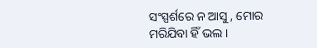ସଂସ୍ପର୍ଶରେ ନ ଆସୁ, ମୋର ମରିଯିବା ହିଁ ଭଲ ।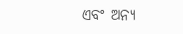ଏବଂ ଅନ୍ୟ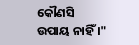କୌଣସି ଉପାୟ ନାହିଁ ।"